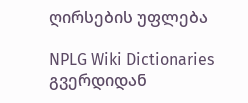ღირსების უფლება

NPLG Wiki Dictionaries გვერდიდან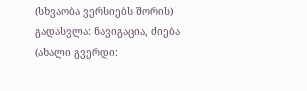(სხვაობა ვერსიებს შორის)
გადასვლა: ნავიგაცია, ძიება
(ახალი გვერდი: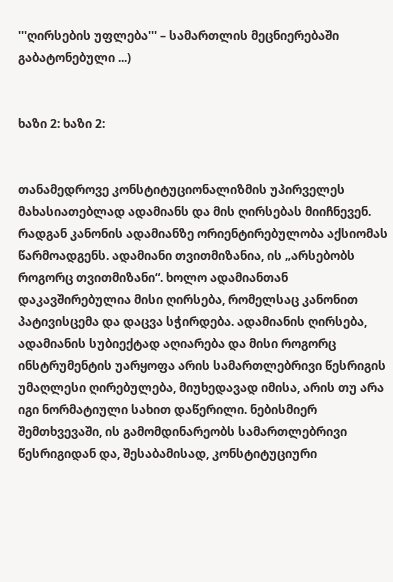'''ღირსების უფლება''' – სამართლის მეცნიერებაში გაბატონებული ...)


ხაზი 2: ხაზი 2:


თანამედროვე კონსტიტუციონალიზმის უპირველეს მახასიათებლად ადამიანს და მის ღირსებას მიიჩნევენ. რადგან კანონის ადამიანზე ორიენტირებულობა აქსიომას წარმოადგენს. ადამიანი თვითმიზანია, ის „არსებობს როგორც თვითმიზანი“. ხოლო ადამიანთან დაკავშირებულია მისი ღირსება, რომელსაც კანონით პატივისცემა და დაცვა სჭირდება. ადამიანის ღირსება, ადამიანის სუბიექტად აღიარება და მისი როგორც ინსტრუმენტის უარყოფა არის სამართლებრივი წესრიგის უმაღლესი ღირებულება, მიუხედავად იმისა, არის თუ არა იგი ნორმატიული სახით დაწერილი. ნებისმიერ შემთხვევაში, ის გამომდინარეობს სამართლებრივი წესრიგიდან და, შესაბამისად, კონსტიტუციური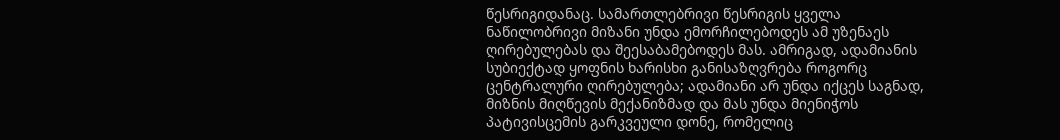წესრიგიდანაც. სამართლებრივი წესრიგის ყველა ნაწილობრივი მიზანი უნდა ემორჩილებოდეს ამ უზენაეს ღირებულებას და შეესაბამებოდეს მას. ამრიგად, ადამიანის სუბიექტად ყოფნის ხარისხი განისაზღვრება როგორც ცენტრალური ღირებულება; ადამიანი არ უნდა იქცეს საგნად, მიზნის მიღწევის მექანიზმად და მას უნდა მიენიჭოს პატივისცემის გარკვეული დონე, რომელიც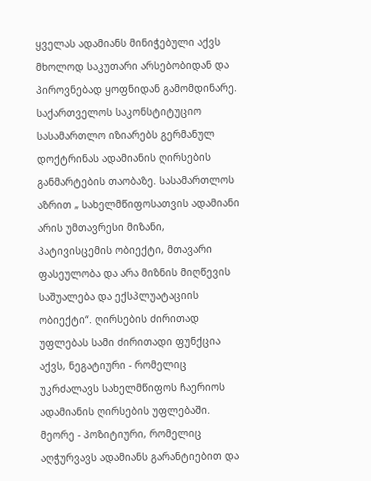ყველას ადამიანს მინიჭებული აქვს მხოლოდ საკუთარი არსებობიდან და პიროვნებად ყოფნიდან გამომდინარე. საქართველოს საკონსტიტუციო სასამართლო იზიარებს გერმანულ დოქტრინას ადამიანის ღირსების განმარტების თაობაზე. სასამართლოს აზრით „ სახელმწიფოსათვის ადამიანი არის უმთავრესი მიზანი, პატივისცემის ობიექტი, მთავარი ფასეულობა და არა მიზნის მიღწევის საშუალება და ექსპლუატაციის ობიექტი“. ღირსების ძირითად უფლებას სამი ძირითადი ფუნქცია აქვს, ნეგატიური - რომელიც უკრძალავს სახელმწიფოს ჩაერიოს ადამიანის ღირსების უფლებაში. მეორე - პოზიტიური, რომელიც აღჭურვავს ადამიანს გარანტიებით და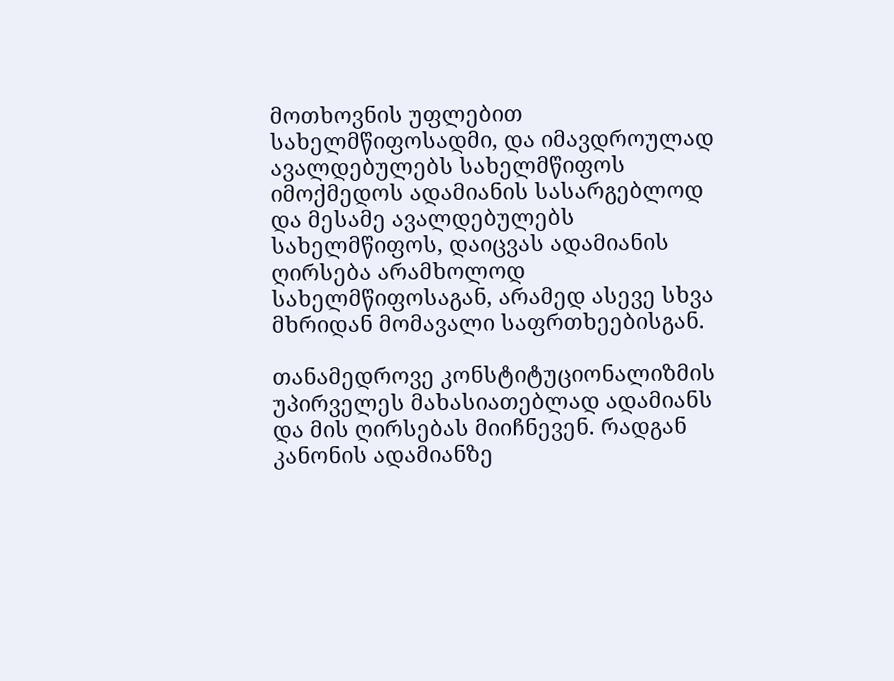მოთხოვნის უფლებით სახელმწიფოსადმი, და იმავდროულად ავალდებულებს სახელმწიფოს იმოქმედოს ადამიანის სასარგებლოდ და მესამე ავალდებულებს სახელმწიფოს, დაიცვას ადამიანის ღირსება არამხოლოდ სახელმწიფოსაგან, არამედ ასევე სხვა მხრიდან მომავალი საფრთხეებისგან.

თანამედროვე კონსტიტუციონალიზმის უპირველეს მახასიათებლად ადამიანს და მის ღირსებას მიიჩნევენ. რადგან კანონის ადამიანზე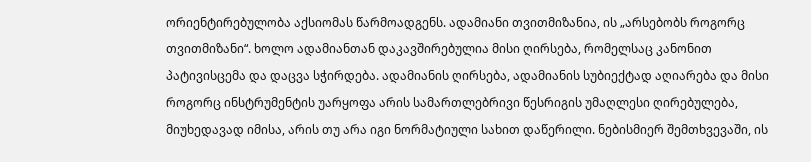ორიენტირებულობა აქსიომას წარმოადგენს. ადამიანი თვითმიზანია, ის „არსებობს როგორც თვითმიზანი“. ხოლო ადამიანთან დაკავშირებულია მისი ღირსება, რომელსაც კანონით პატივისცემა და დაცვა სჭირდება. ადამიანის ღირსება, ადამიანის სუბიექტად აღიარება და მისი როგორც ინსტრუმენტის უარყოფა არის სამართლებრივი წესრიგის უმაღლესი ღირებულება, მიუხედავად იმისა, არის თუ არა იგი ნორმატიული სახით დაწერილი. ნებისმიერ შემთხვევაში, ის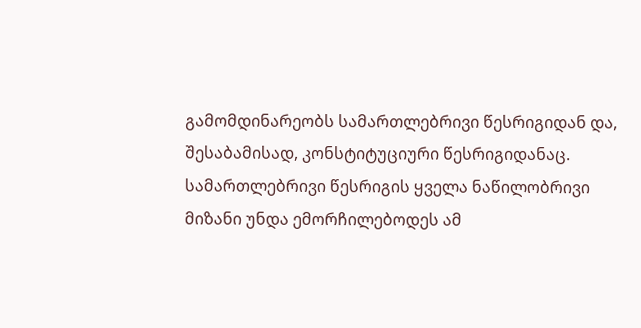გამომდინარეობს სამართლებრივი წესრიგიდან და, შესაბამისად, კონსტიტუციური წესრიგიდანაც. სამართლებრივი წესრიგის ყველა ნაწილობრივი მიზანი უნდა ემორჩილებოდეს ამ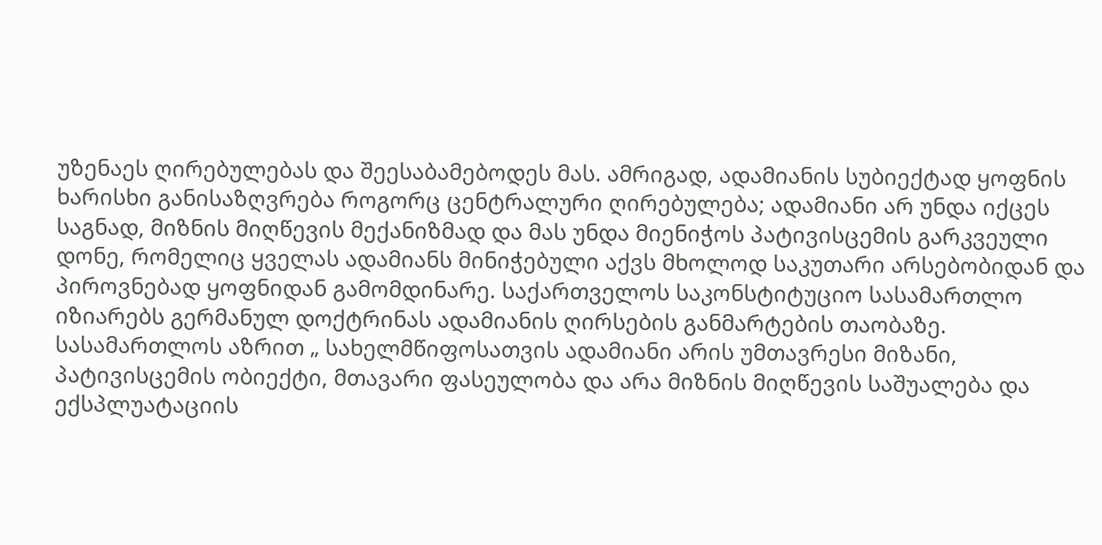უზენაეს ღირებულებას და შეესაბამებოდეს მას. ამრიგად, ადამიანის სუბიექტად ყოფნის ხარისხი განისაზღვრება როგორც ცენტრალური ღირებულება; ადამიანი არ უნდა იქცეს საგნად, მიზნის მიღწევის მექანიზმად და მას უნდა მიენიჭოს პატივისცემის გარკვეული დონე, რომელიც ყველას ადამიანს მინიჭებული აქვს მხოლოდ საკუთარი არსებობიდან და პიროვნებად ყოფნიდან გამომდინარე. საქართველოს საკონსტიტუციო სასამართლო იზიარებს გერმანულ დოქტრინას ადამიანის ღირსების განმარტების თაობაზე. სასამართლოს აზრით „ სახელმწიფოსათვის ადამიანი არის უმთავრესი მიზანი, პატივისცემის ობიექტი, მთავარი ფასეულობა და არა მიზნის მიღწევის საშუალება და ექსპლუატაციის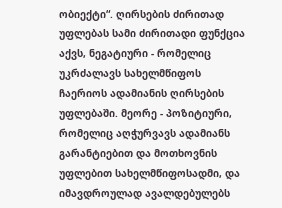ობიექტი“. ღირსების ძირითად უფლებას სამი ძირითადი ფუნქცია აქვს, ნეგატიური - რომელიც უკრძალავს სახელმწიფოს ჩაერიოს ადამიანის ღირსების უფლებაში. მეორე - პოზიტიური, რომელიც აღჭურვავს ადამიანს გარანტიებით და მოთხოვნის უფლებით სახელმწიფოსადმი, და იმავდროულად ავალდებულებს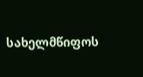სახელმწიფოს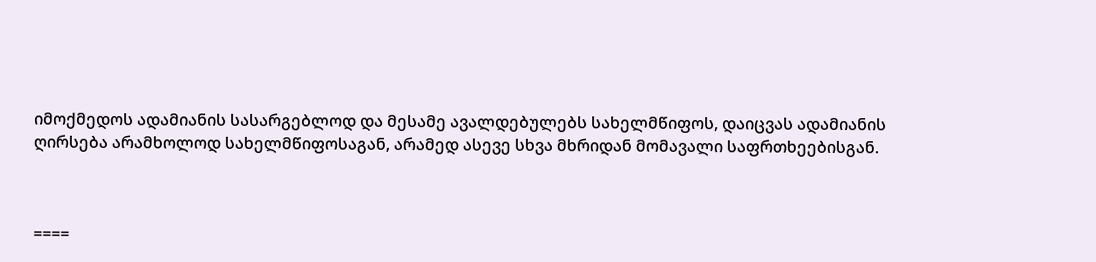იმოქმედოს ადამიანის სასარგებლოდ და მესამე ავალდებულებს სახელმწიფოს, დაიცვას ადამიანის ღირსება არამხოლოდ სახელმწიფოსაგან, არამედ ასევე სხვა მხრიდან მომავალი საფრთხეებისგან.



====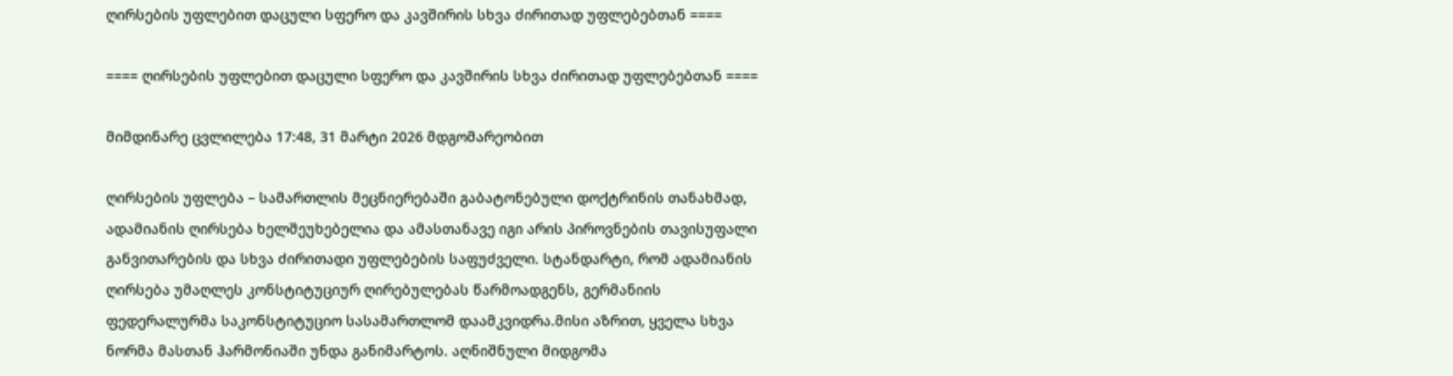ღირსების უფლებით დაცული სფერო და კავშირის სხვა ძირითად უფლებებთან ====

==== ღირსების უფლებით დაცული სფერო და კავშირის სხვა ძირითად უფლებებთან ====

მიმდინარე ცვლილება 17:48, 31 მარტი 2026 მდგომარეობით

ღირსების უფლება – სამართლის მეცნიერებაში გაბატონებული დოქტრინის თანახმად, ადამიანის ღირსება ხელშეუხებელია და ამასთანავე იგი არის პიროვნების თავისუფალი განვითარების და სხვა ძირითადი უფლებების საფუძველი. სტანდარტი, რომ ადამიანის ღირსება უმაღლეს კონსტიტუციურ ღირებულებას წარმოადგენს, გერმანიის ფედერალურმა საკონსტიტუციო სასამართლომ დაამკვიდრა.მისი აზრით, ყველა სხვა ნორმა მასთან ჰარმონიაში უნდა განიმარტოს. აღნიშნული მიდგომა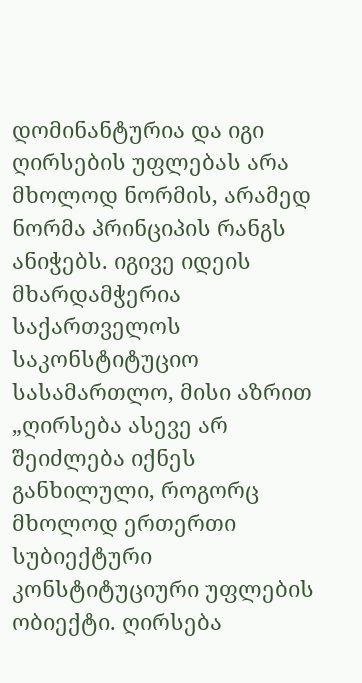დომინანტურია და იგი ღირსების უფლებას არა მხოლოდ ნორმის, არამედ ნორმა პრინციპის რანგს ანიჭებს. იგივე იდეის მხარდამჭერია საქართველოს საკონსტიტუციო სასამართლო, მისი აზრით „ღირსება ასევე არ შეიძლება იქნეს განხილული, როგორც მხოლოდ ერთერთი სუბიექტური კონსტიტუციური უფლების ობიექტი. ღირსება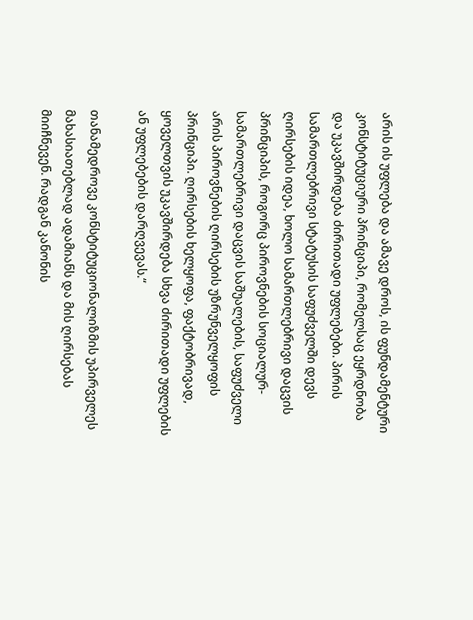არის ის უფლება და ამავე დროს, ის ფუნდამენტური კონსტიტუციური პრინციპი, რომელსაც ეყრდნობა და უკავშირდება ძირითადი უფლებები. პირის სამართლებრივი სტატუსის საფუძველში დევს ღირსების იდეა, ხოლო სამართლებრივი დაცვის პრინციპის, როგორც პიროვნების სოციალურ-სამართლებრივი დაცვის საშუალების, საფუძველი არის პიროვნების ღირსების უზრუნველყოფის პრინციპი. ღირსების ხელყოფა, ფაქტობრივად, ყოველთვის უკავშირდება სხვა ძირითადი უფლების ან უფლებების დარღვევას.“

თანამედროვე კონსტიტუციონალიზმის უპირველეს მახასიათებლად ადამიანს და მის ღირსებას მიიჩნევენ. რადგან კანონის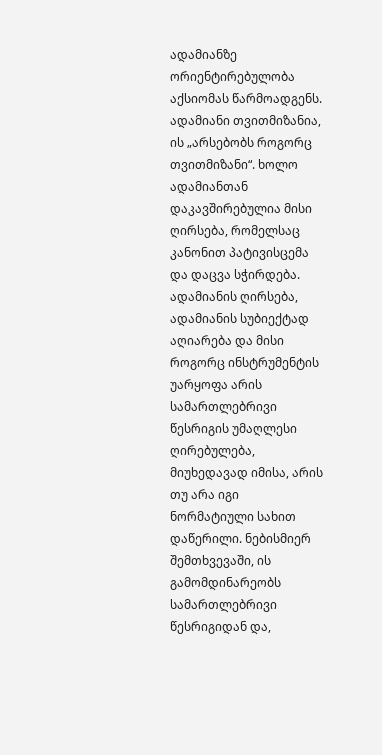ადამიანზე ორიენტირებულობა აქსიომას წარმოადგენს. ადამიანი თვითმიზანია, ის „არსებობს როგორც თვითმიზანი“. ხოლო ადამიანთან დაკავშირებულია მისი ღირსება, რომელსაც კანონით პატივისცემა და დაცვა სჭირდება. ადამიანის ღირსება, ადამიანის სუბიექტად აღიარება და მისი როგორც ინსტრუმენტის უარყოფა არის სამართლებრივი წესრიგის უმაღლესი ღირებულება, მიუხედავად იმისა, არის თუ არა იგი ნორმატიული სახით დაწერილი. ნებისმიერ შემთხვევაში, ის გამომდინარეობს სამართლებრივი წესრიგიდან და,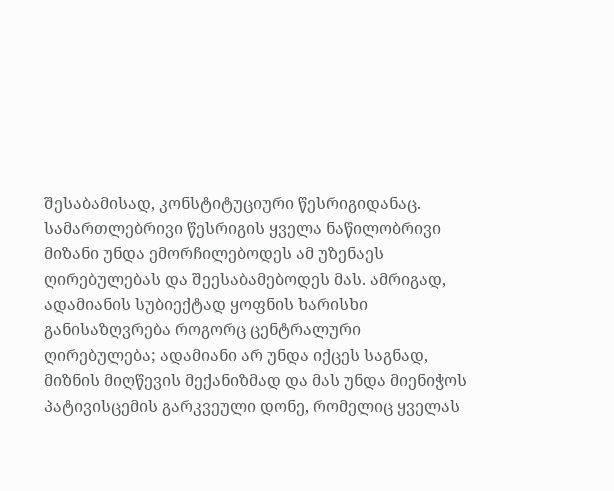შესაბამისად, კონსტიტუციური წესრიგიდანაც. სამართლებრივი წესრიგის ყველა ნაწილობრივი მიზანი უნდა ემორჩილებოდეს ამ უზენაეს ღირებულებას და შეესაბამებოდეს მას. ამრიგად, ადამიანის სუბიექტად ყოფნის ხარისხი განისაზღვრება როგორც ცენტრალური ღირებულება; ადამიანი არ უნდა იქცეს საგნად, მიზნის მიღწევის მექანიზმად და მას უნდა მიენიჭოს პატივისცემის გარკვეული დონე, რომელიც ყველას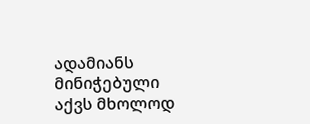ადამიანს მინიჭებული აქვს მხოლოდ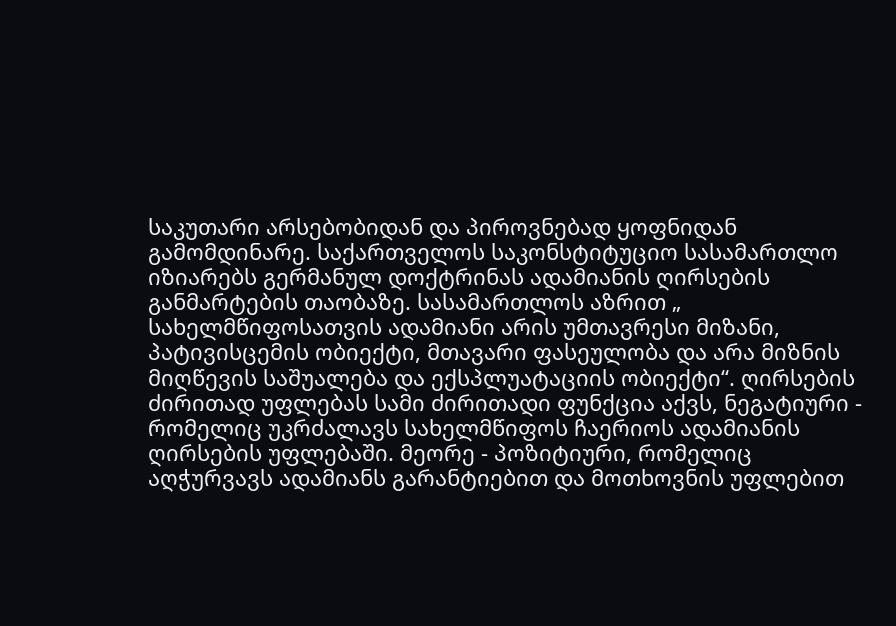საკუთარი არსებობიდან და პიროვნებად ყოფნიდან გამომდინარე. საქართველოს საკონსტიტუციო სასამართლო იზიარებს გერმანულ დოქტრინას ადამიანის ღირსების განმარტების თაობაზე. სასამართლოს აზრით „ სახელმწიფოსათვის ადამიანი არის უმთავრესი მიზანი, პატივისცემის ობიექტი, მთავარი ფასეულობა და არა მიზნის მიღწევის საშუალება და ექსპლუატაციის ობიექტი“. ღირსების ძირითად უფლებას სამი ძირითადი ფუნქცია აქვს, ნეგატიური - რომელიც უკრძალავს სახელმწიფოს ჩაერიოს ადამიანის ღირსების უფლებაში. მეორე - პოზიტიური, რომელიც აღჭურვავს ადამიანს გარანტიებით და მოთხოვნის უფლებით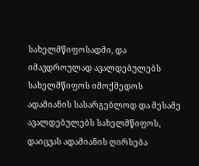სახელმწიფოსადმი, და იმავდროულად ავალდებულებს სახელმწიფოს იმოქმედოს ადამიანის სასარგებლოდ და მესამე ავალდებულებს სახელმწიფოს, დაიცვას ადამიანის ღირსება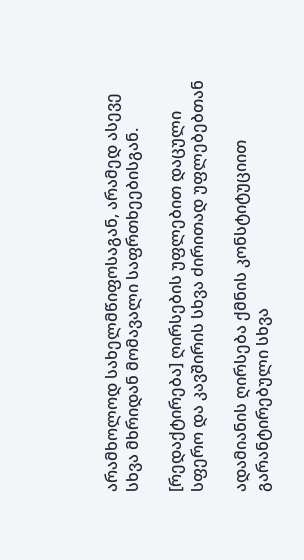არამხოლოდ სახელმწიფოსაგან, არამედ ასევე სხვა მხრიდან მომავალი საფრთხეებისგან.

[რედაქტირება] ღირსების უფლებით დაცული სფერო და კავშირის სხვა ძირითად უფლებებთან

ადამიანის ღირსება ქმნის კონსტიტუციით გარანტირებული სხვა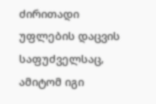ძირითადი უფლების დაცვის საფუძველსაც, ამიტომ იგი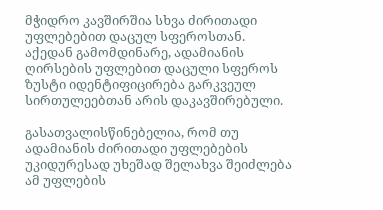მჭიდრო კავშირშია სხვა ძირითადი უფლებებით დაცულ სფეროსთან. აქედან გამომდინარე, ადამიანის ღირსების უფლებით დაცული სფეროს ზუსტი იდენტიფიცირება გარკვეულ სირთულეებთან არის დაკავშირებული.

გასათვალისწინებელია, რომ თუ ადამიანის ძირითადი უფლებების უკიდურესად უხეშად შელახვა შეიძლება ამ უფლების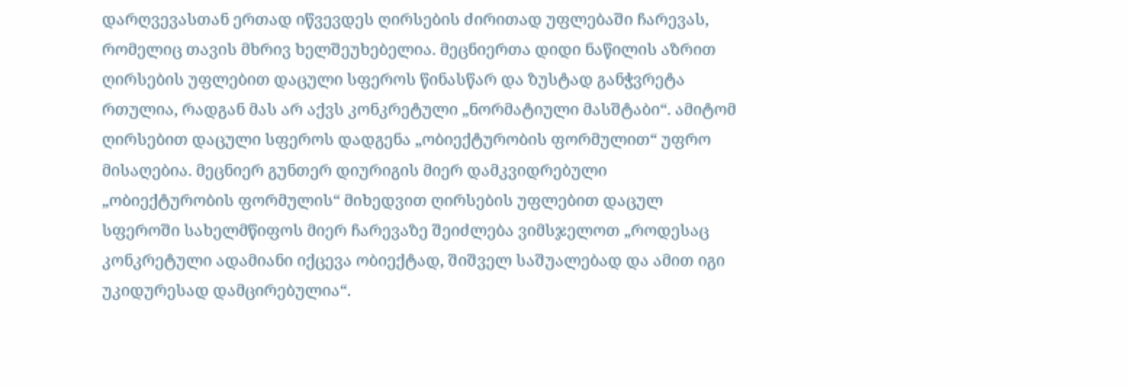დარღვევასთან ერთად იწვევდეს ღირსების ძირითად უფლებაში ჩარევას, რომელიც თავის მხრივ ხელშეუხებელია. მეცნიერთა დიდი ნაწილის აზრით ღირსების უფლებით დაცული სფეროს წინასწარ და ზუსტად განჭვრეტა რთულია, რადგან მას არ აქვს კონკრეტული „ნორმატიული მასშტაბი“. ამიტომ ღირსებით დაცული სფეროს დადგენა „ობიექტურობის ფორმულით“ უფრო მისაღებია. მეცნიერ გუნთერ დიურიგის მიერ დამკვიდრებული „ობიექტურობის ფორმულის“ მიხედვით ღირსების უფლებით დაცულ სფეროში სახელმწიფოს მიერ ჩარევაზე შეიძლება ვიმსჯელოთ „როდესაც კონკრეტული ადამიანი იქცევა ობიექტად, შიშველ საშუალებად და ამით იგი უკიდურესად დამცირებულია“.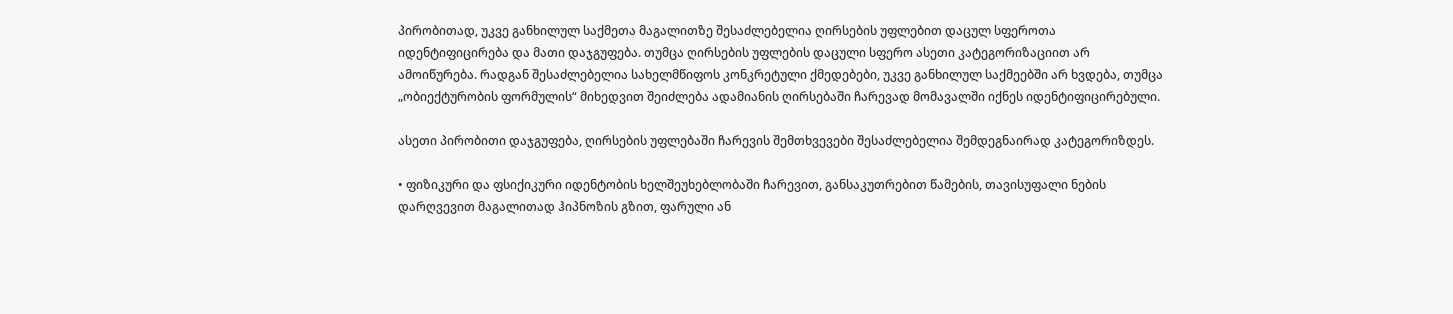პირობითად, უკვე განხილულ საქმეთა მაგალითზე შესაძლებელია ღირსების უფლებით დაცულ სფეროთა იდენტიფიცირება და მათი დაჯგუფება. თუმცა ღირსების უფლების დაცული სფერო ასეთი კატეგორიზაციით არ ამოიწურება. რადგან შესაძლებელია სახელმწიფოს კონკრეტული ქმედებები, უკვე განხილულ საქმეებში არ ხვდება, თუმცა „ობიექტურობის ფორმულის“ მიხედვით შეიძლება ადამიანის ღირსებაში ჩარევად მომავალში იქნეს იდენტიფიცირებული.

ასეთი პირობითი დაჯგუფება, ღირსების უფლებაში ჩარევის შემთხვევები შესაძლებელია შემდეგნაირად კატეგორიზდეს.

• ფიზიკური და ფსიქიკური იდენტობის ხელშეუხებლობაში ჩარევით, განსაკუთრებით წამების, თავისუფალი ნების დარღვევით მაგალითად ჰიპნოზის გზით, ფარული ან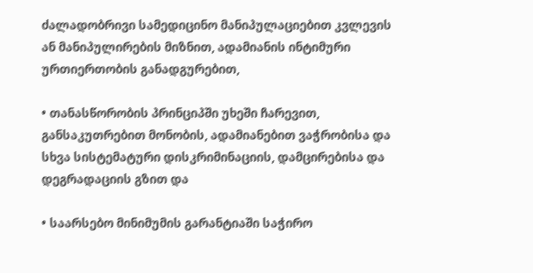ძალადობრივი სამედიცინო მანიპულაციებით კვლევის ან მანიპულირების მიზნით, ადამიანის ინტიმური ურთიერთობის განადგურებით,

• თანასწორობის პრინციპში უხეში ჩარევით, განსაკუთრებით მონობის, ადამიანებით ვაჭრობისა და სხვა სისტემატური დისკრიმინაციის, დამცირებისა და დეგრადაციის გზით და

• საარსებო მინიმუმის გარანტიაში საჭირო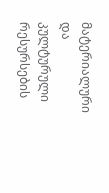მატერიალური და კულტურული რესურსების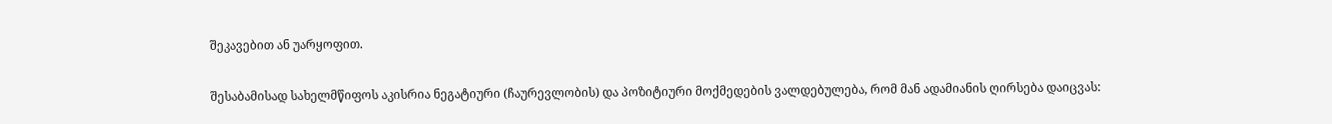შეკავებით ან უარყოფით.

შესაბამისად სახელმწიფოს აკისრია ნეგატიური (ჩაურევლობის) და პოზიტიური მოქმედების ვალდებულება, რომ მან ადამიანის ღირსება დაიცვას: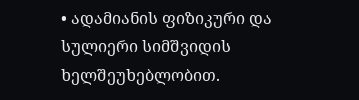• ადამიანის ფიზიკური და სულიერი სიმშვიდის ხელშეუხებლობით.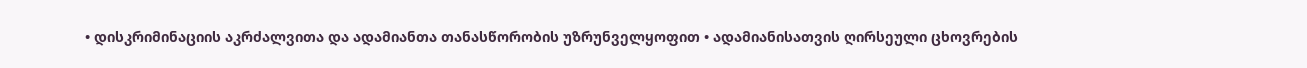• დისკრიმინაციის აკრძალვითა და ადამიანთა თანასწორობის უზრუნველყოფით • ადამიანისათვის ღირსეული ცხოვრების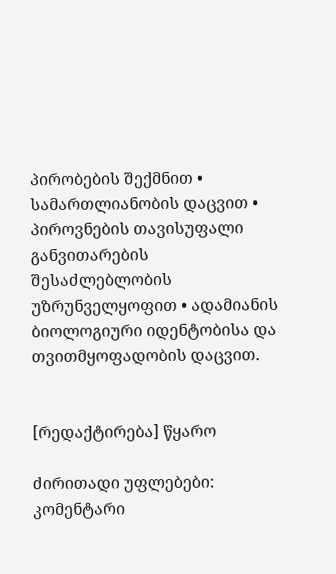პირობების შექმნით • სამართლიანობის დაცვით • პიროვნების თავისუფალი განვითარების შესაძლებლობის უზრუნველყოფით • ადამიანის ბიოლოგიური იდენტობისა და თვითმყოფადობის დაცვით.


[რედაქტირება] წყარო

ძირითადი უფლებები: კომენტარი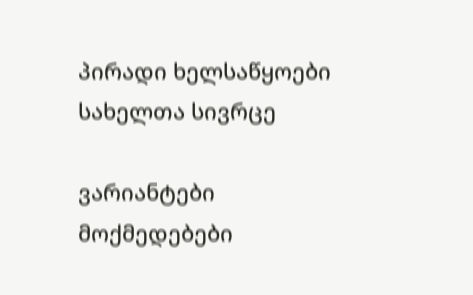პირადი ხელსაწყოები
სახელთა სივრცე

ვარიანტები
მოქმედებები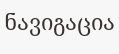ნავიგაცია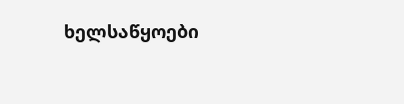ხელსაწყოები